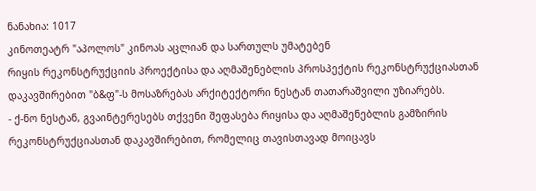ნანახია: 1017
კინოთეატრ "აპოლოს" კინოას აცლიან და სართულს უმატებენ
რიყის რეკონსტრუქციის პროექტისა და აღმაშენებლის პროსპექტის რეკონსტრუქციასთან დაკავშირებით "ბ&ფ"-ს მოსაზრებას არქიტექტორი ნესტან თათარაშვილი უზიარებს.
- ქ-ნო ნესტან, გვაინტერესებს თქვენი შეფასება რიყისა და აღმაშენებლის გამზირის რეკონსტრუქციასთან დაკავშირებით, რომელიც თავისთავად მოიცავს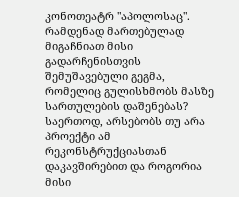კონოთეატრ "აპოლოსაც". რამდენად მართებულად მიგაჩნიათ მისი გადარჩენისთვის შემუშავებული გეგმა, რომელიც გულისხმობს მასზე სართულების დაშენებას? საერთოდ, არსებობს თუ არა პროექტი ამ რეკონსტრუქციასთან დაკავშირებით და როგორია მისი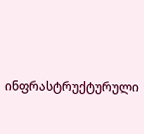ინფრასტრუქტურული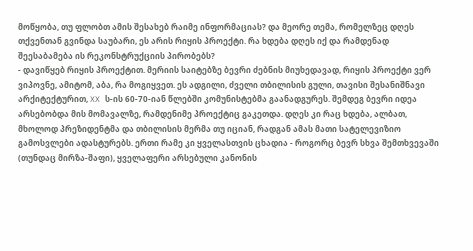მოწყობა, თუ ფლობთ ამის შესახებ რაიმე ინფორმაციას? და მეორე თემა, რომელზეც დღეს თქვენთან გვინდა საუბარი, ეს არის რიყის პროექტი. რა ხდება დღეს იქ და რამდენად შეესაბამება ის რეკონსტრუქციის პირობებს?
- დავიწყებ რიყის პროექტით. მერიის საიტებზე ბევრი ძებნის მიუხედავად, რიყის პროექტი ვერ ვიპოვნე, ამიტომ, აბა, რა მოგიყვეთ. ეს ადგილი, ძველი თბილისის გული, თავისი შესანიშნავი არქიტექტურით, XX ს-ის 60-70-იან წლებში კომუნისტებმა გაანადგურეს. შემდეგ ბევრი იდეა არსებობდა მის მომავალზე, რამდენიმე პროექტიც გაკეთდა. დღეს კი რაც ხდება, ალბათ, მხოლოდ პრეზიდენტმა და თბილისის მერმა თუ იციან, რადგან ამას მათი სატელევიზიო გამოსვლები ადასტურებს. ერთი რამე კი ყველასთვის ცხადია - როგორც ბევრ სხვა შემთხვევაში (თუნდაც მირზა-შაფი), ყველაფერი არსებული კანონის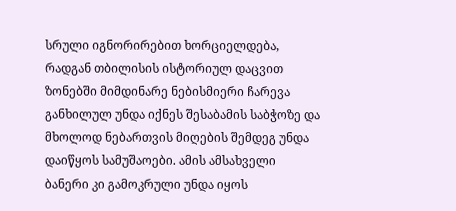სრული იგნორირებით ხორციელდება, რადგან თბილისის ისტორიულ დაცვით ზონებში მიმდინარე ნებისმიერი ჩარევა განხილულ უნდა იქნეს შესაბამის საბჭოზე და მხოლოდ ნებართვის მიღების შემდეგ უნდა დაიწყოს სამუშაოები. ამის ამსახველი ბანერი კი გამოკრული უნდა იყოს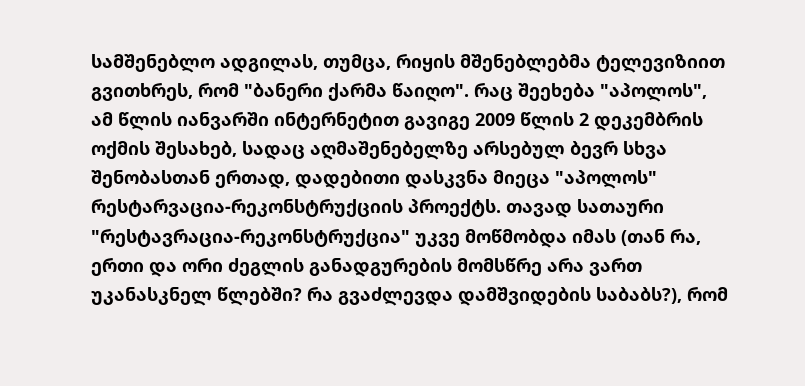სამშენებლო ადგილას, თუმცა, რიყის მშენებლებმა ტელევიზიით გვითხრეს, რომ "ბანერი ქარმა წაიღო". რაც შეეხება "აპოლოს", ამ წლის იანვარში ინტერნეტით გავიგე 2009 წლის 2 დეკემბრის ოქმის შესახებ, სადაც აღმაშენებელზე არსებულ ბევრ სხვა შენობასთან ერთად, დადებითი დასკვნა მიეცა "აპოლოს" რესტარვაცია-რეკონსტრუქციის პროექტს. თავად სათაური "რესტავრაცია-რეკონსტრუქცია" უკვე მოწმობდა იმას (თან რა, ერთი და ორი ძეგლის განადგურების მომსწრე არა ვართ უკანასკნელ წლებში? რა გვაძლევდა დამშვიდების საბაბს?), რომ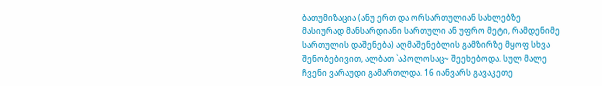ბათუმიზაცია (ანუ ერთ და ორსართულიან სახლებზე მასიურად მანსარდიანი სართული ან უფრო მეტი, რამდენიმე სართულის დაშენება) აღმაშენებლის გამზირზე მყოფ სხვა შენობებივით, ალბათ `აპოლოსაც~ შეეხებოდა. სულ მალე ჩვენი ვარაუდი გამართლდა. 16 იანვარს გავაკეთე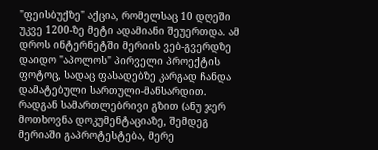"ფეისბუქზე" აქცია, რომელსაც 10 დღეში უკვე 1200-ზე მეტი ადამიანი შეუერთდა. ამ დროს ინტერნეტში მერიის ვებ-გვერდზე დაიდო "აპოლოს" პირველი პროექტის ფოტოც, სადაც ფასადებზე კარგად ჩანდა დამატებული სართული-მანსარდით. რადგან სამართლებრივი გზით (ანუ ჯერ მოთხოვნა დოკუმენტაციაზე, შემდეგ მერიაში გაპროტესტება, მერე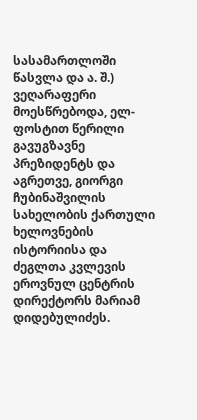სასამართლოში წასვლა და ა. შ.) ვეღარაფერი მოესწრებოდა, ელ-ფოსტით წერილი გავუგზავნე პრეზიდენტს და აგრეთვე, გიორგი ჩუბინაშვილის სახელობის ქართული ხელოვნების ისტორიისა და ძეგლთა კვლევის ეროვნულ ცენტრის დირექტორს მარიამ დიდებულიძეს.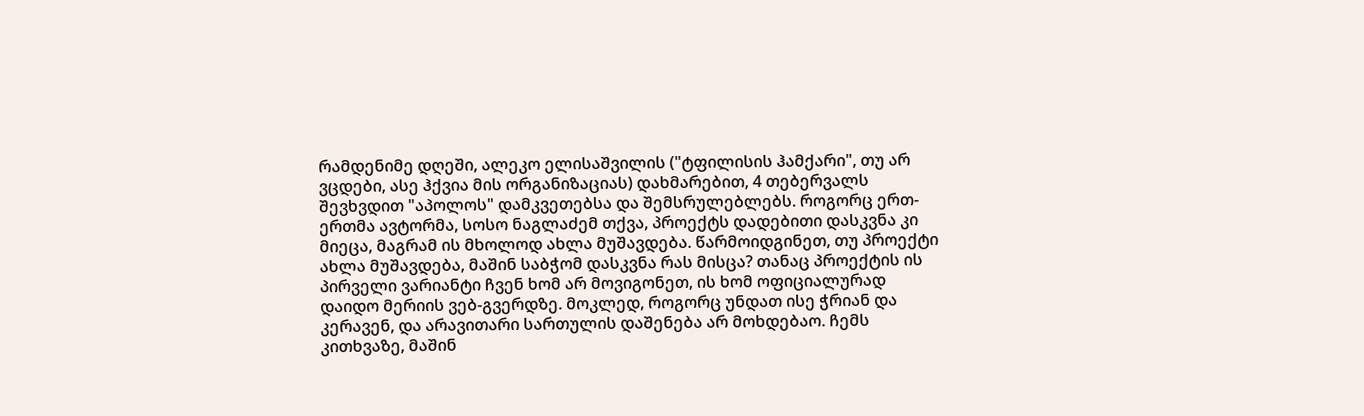რამდენიმე დღეში, ალეკო ელისაშვილის ("ტფილისის ჰამქარი", თუ არ ვცდები, ასე ჰქვია მის ორგანიზაციას) დახმარებით, 4 თებერვალს შევხვდით "აპოლოს" დამკვეთებსა და შემსრულებლებს. როგორც ერთ-ერთმა ავტორმა, სოსო ნაგლაძემ თქვა, პროექტს დადებითი დასკვნა კი მიეცა, მაგრამ ის მხოლოდ ახლა მუშავდება. წარმოიდგინეთ, თუ პროექტი ახლა მუშავდება, მაშინ საბჭომ დასკვნა რას მისცა? თანაც პროექტის ის პირველი ვარიანტი ჩვენ ხომ არ მოვიგონეთ, ის ხომ ოფიციალურად დაიდო მერიის ვებ-გვერდზე. მოკლედ, როგორც უნდათ ისე ჭრიან და კერავენ, და არავითარი სართულის დაშენება არ მოხდებაო. ჩემს კითხვაზე, მაშინ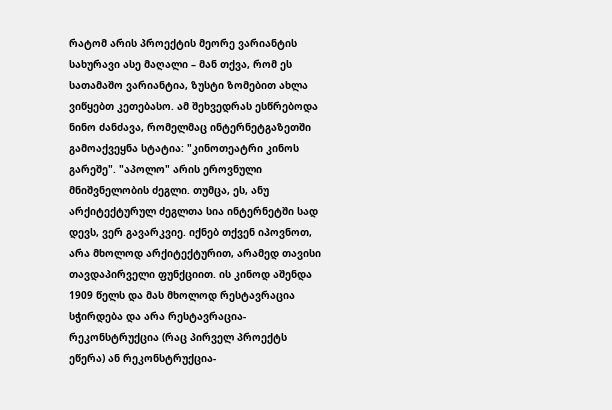რატომ არის პროექტის მეორე ვარიანტის სახურავი ასე მაღალი – მან თქვა, რომ ეს სათამაშო ვარიანტია, ზუსტი ზომებით ახლა ვიწყებთ კეთებასო. ამ შეხვედრას ესწრებოდა ნინო ძანძავა, რომელმაც ინტერნეტგაზეთში გამოაქვეყნა სტატია: "კინოთეატრი კინოს გარეშე". "აპოლო" არის ეროვნული მნიშვნელობის ძეგლი. თუმცა, ეს, ანუ არქიტექტურულ ძეგლთა სია ინტერნეტში სად დევს, ვერ გავარკვიე. იქნებ თქვენ იპოვნოთ, არა მხოლოდ არქიტექტურით, არამედ თავისი თავდაპირველი ფუნქციით. ის კინოდ აშენდა 1909 წელს და მას მხოლოდ რესტავრაცია სჭირდება და არა რესტავრაცია-რეკონსტრუქცია (რაც პირველ პროექტს ეწერა) ან რეკონსტრუქცია-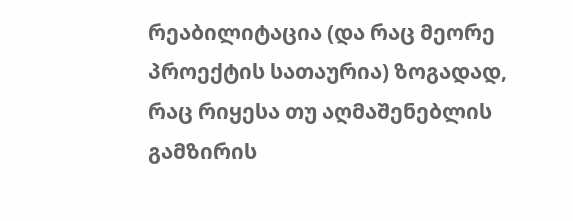რეაბილიტაცია (და რაც მეორე პროექტის სათაურია) ზოგადად, რაც რიყესა თუ აღმაშენებლის გამზირის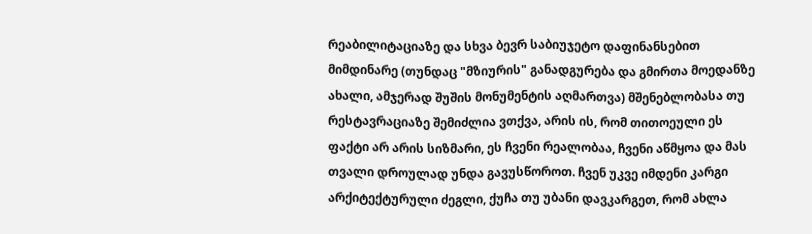რეაბილიტაციაზე და სხვა ბევრ საბიუჯეტო დაფინანსებით მიმდინარე (თუნდაც "მზიურის" განადგურება და გმირთა მოედანზე ახალი, ამჯერად შუშის მონუმენტის აღმართვა) მშენებლობასა თუ რესტავრაციაზე შემიძლია ვთქვა, არის ის, რომ თითოეული ეს ფაქტი არ არის სიზმარი, ეს ჩვენი რეალობაა, ჩვენი აწმყოა და მას თვალი დროულად უნდა გავუსწოროთ. ჩვენ უკვე იმდენი კარგი არქიტექტურული ძეგლი, ქუჩა თუ უბანი დავკარგეთ, რომ ახლა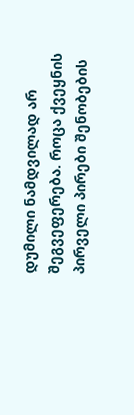დუმილი ნამდვილად არ შეგვეფერება. როცა ქვეყნის პირველი პირები შენობების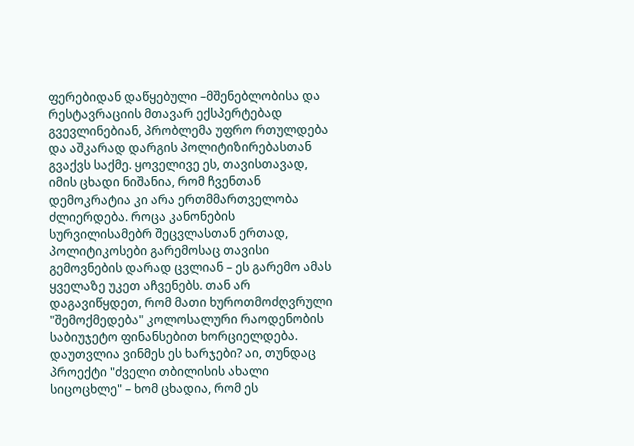ფერებიდან დაწყებული –მშენებლობისა და რესტავრაციის მთავარ ექსპერტებად გვევლინებიან, პრობლემა უფრო რთულდება და აშკარად დარგის პოლიტიზირებასთან გვაქვს საქმე. ყოველივე ეს, თავისთავად, იმის ცხადი ნიშანია, რომ ჩვენთან დემოკრატია კი არა ერთმმართველობა ძლიერდება. როცა კანონების სურვილისამებრ შეცვლასთან ერთად, პოლიტიკოსები გარემოსაც თავისი გემოვნების დარად ცვლიან – ეს გარემო ამას ყველაზე უკეთ აჩვენებს. თან არ დაგავიწყდეთ, რომ მათი ხუროთმოძღვრული "შემოქმედება" კოლოსალური რაოდენობის საბიუჯეტო ფინანსებით ხორციელდება. დაუთვლია ვინმეს ეს ხარჯები? აი, თუნდაც პროექტი "ძველი თბილისის ახალი სიცოცხლე" – ხომ ცხადია, რომ ეს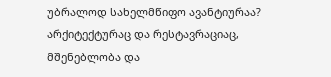უბრალოდ სახელმწიფო ავანტიურაა? არქიტექტურაც და რესტავრაციაც, მშენებლობა და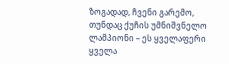ზოგადად, ჩვენი გარემო, თუნდაც ქუჩის უმნიშვნელო ლამპიონი – ეს ყველაფერი ყველა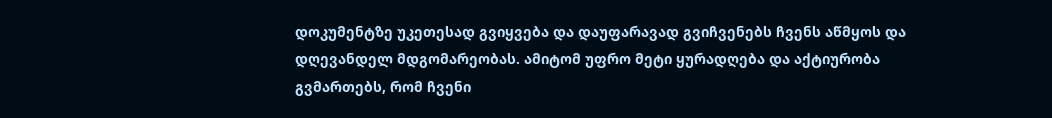დოკუმენტზე უკეთესად გვიყვება და დაუფარავად გვიჩვენებს ჩვენს აწმყოს და დღევანდელ მდგომარეობას. ამიტომ უფრო მეტი ყურადღება და აქტიურობა გვმართებს, რომ ჩვენი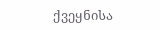ქვეყნისა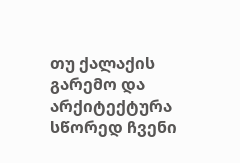თუ ქალაქის გარემო და არქიტექტურა სწორედ ჩვენი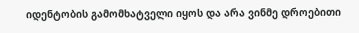იდენტობის გამომხატველი იყოს და არა ვინმე დროებითი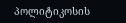პოლიტიკოსის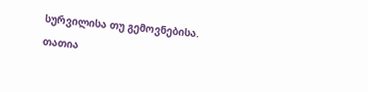სურვილისა თუ გემოვნებისა.
თათია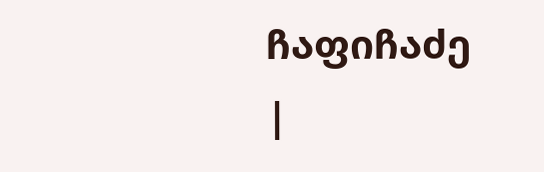ჩაფიჩაძე
|